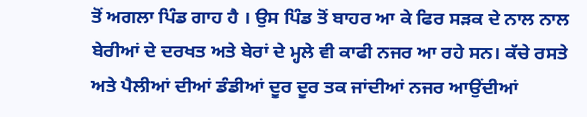ਤੋਂ ਅਗਲਾ ਪਿੰਡ ਗਾਹ ਹੈ । ਉਸ ਪਿੰਡ ਤੋਂ ਬਾਹਰ ਆ ਕੇ ਫਿਰ ਸੜਕ ਦੇ ਨਾਲ ਨਾਲ ਬੇਰੀਆਂ ਦੇ ਦਰਖਤ ਅਤੇ ਬੇਰਾਂ ਦੇ ਮ੍ਹਲੇ ਵੀ ਕਾਫੀ ਨਜਰ ਆ ਰਹੇ ਸਨ। ਕੱਚੇ ਰਸਤੇ ਅਤੇ ਪੈਲੀਆਂ ਦੀਆਂ ਡੰਡੀਆਂ ਦੂਰ ਦੂਰ ਤਕ ਜਾਂਦੀਆਂ ਨਜਰ ਆਉਂਦੀਆਂ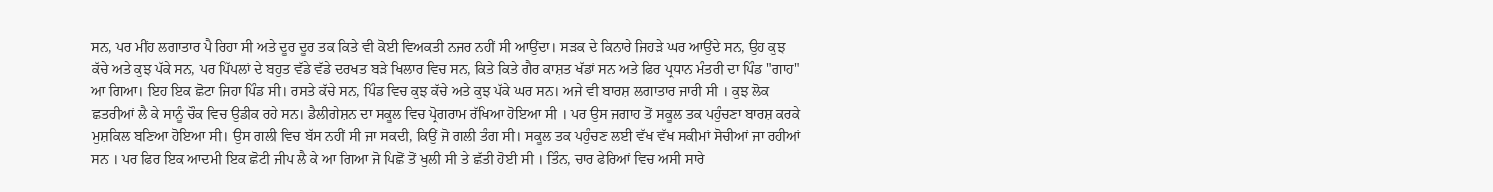ਸਨ, ਪਰ ਮੀਂਹ ਲਗਾਤਾਰ ਪੈ ਰਿਹਾ ਸੀ ਅਤੇ ਦੂਰ ਦੂਰ ਤਕ ਕਿਤੇ ਵੀ ਕੋਈ ਵਿਅਕਤੀ ਨਜਰ ਨਹੀਂ ਸੀ ਆਉਂਦਾ। ਸੜਕ ਦੇ ਕਿਨਾਰੇ ਜਿਹੜੇ ਘਰ ਆਉਂਦੇ ਸਨ, ਉਹ ਕੁਝ ਕੱਚੇ ਅਤੇ ਕੁਝ ਪੱਕੇ ਸਨ, ਪਰ ਪਿੱਪਲਾਂ ਦੇ ਬਹੁਤ ਵੱਡੇ ਵੱਡੇ ਦਰਖਤ ਬੜੇ ਖਿਲਾਰ ਵਿਚ ਸਨ, ਕਿਤੇ ਕਿਤੇ ਗੈਰ ਕਾਸ਼ਤ ਖੱਡਾਂ ਸਨ ਅਤੇ ਫਿਰ ਪ੍ਰਧਾਨ ਮੰਤਰੀ ਦਾ ਪਿੰਡ "ਗਾਹ" ਆ ਗਿਆ। ਇਹ ਇਕ ਛੋਟਾ ਜਿਹਾ ਪਿੰਡ ਸੀ। ਰਸਤੇ ਕੱਚੇ ਸਨ, ਪਿੰਡ ਵਿਚ ਕੁਝ ਕੱਚੇ ਅਤੇ ਕੁਝ ਪੱਕੇ ਘਰ ਸਨ। ਅਜੇ ਵੀ ਬਾਰਸ਼ ਲਗਾਤਾਰ ਜਾਰੀ ਸੀ । ਕੁਝ ਲੋਕ ਛਤਰੀਆਂ ਲੈ ਕੇ ਸਾਨੂੰ ਚੌਕ ਵਿਚ ਉਡੀਕ ਰਹੇ ਸਨ। ਡੈਲੀਗੇਸ਼ਨ ਦਾ ਸਕੂਲ ਵਿਚ ਪ੍ਰੋਗਰਾਮ ਰੱਖਿਆ ਹੋਇਆ ਸੀ । ਪਰ ਉਸ ਜਗਾਹ ਤੋਂ ਸਕੂਲ ਤਕ ਪਹੁੰਚਣਾ ਬਾਰਸ਼ ਕਰਕੇ ਮੁਸ਼ਕਿਲ ਬਣਿਆ ਹੋਇਆ ਸੀ। ਉਸ ਗਲੀ ਵਿਚ ਬੱਸ ਨਹੀਂ ਸੀ ਜਾ ਸਕਦੀ, ਕਿਉਂ ਜੋ ਗਲੀ ਤੰਗ ਸੀ। ਸਕੂਲ ਤਕ ਪਹੁੰਚਣ ਲਈ ਵੱਖ ਵੱਖ ਸਕੀਮਾਂ ਸੋਚੀਆਂ ਜਾ ਰਹੀਆਂ ਸਨ । ਪਰ ਫਿਰ ਇਕ ਆਦਮੀ ਇਕ ਛੋਟੀ ਜੀਪ ਲੈ ਕੇ ਆ ਗਿਆ ਜੋ ਪਿਛੋਂ ਤੋਂ ਖੁਲੀ ਸੀ ਤੇ ਛੱਤੀ ਹੋਈ ਸੀ । ਤਿੰਨ, ਚਾਰ ਫੇਰਿਆਂ ਵਿਚ ਅਸੀ ਸਾਰੇ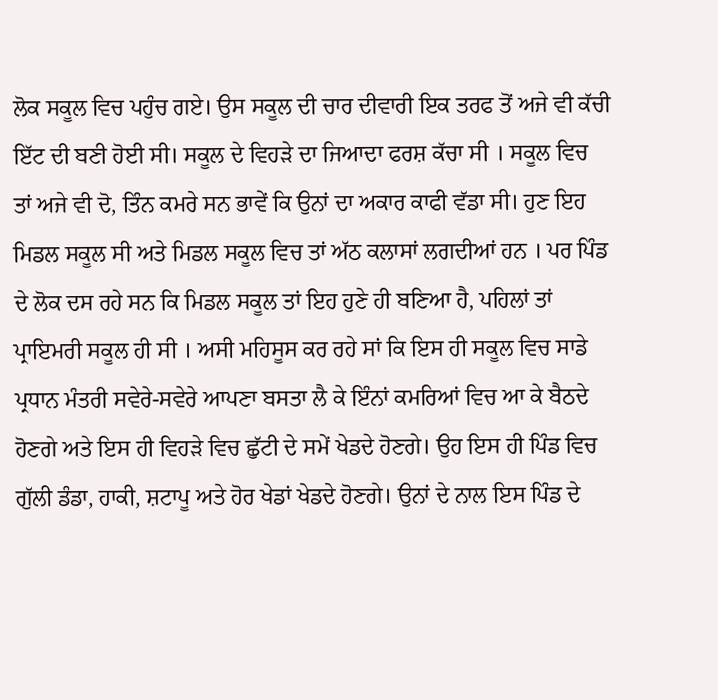ਲੋਕ ਸਕੂਲ ਵਿਚ ਪਹੁੰਚ ਗਏ। ਉਸ ਸਕੂਲ ਦੀ ਚਾਰ ਦੀਵਾਰੀ ਇਕ ਤਰਫ ਤੋਂ ਅਜੇ ਵੀ ਕੱਚੀ ਇੱਟ ਦੀ ਬਣੀ ਹੋਈ ਸੀ। ਸਕੂਲ ਦੇ ਵਿਹੜੇ ਦਾ ਜਿਆਦਾ ਫਰਸ਼ ਕੱਚਾ ਸੀ । ਸਕੂਲ ਵਿਚ ਤਾਂ ਅਜੇ ਵੀ ਦੋ, ਤਿੰਨ ਕਮਰੇ ਸਨ ਭਾਵੇਂ ਕਿ ਉਨਾਂ ਦਾ ਅਕਾਰ ਕਾਫੀ ਵੱਡਾ ਸੀ। ਹੁਣ ਇਹ ਮਿਡਲ ਸਕੂਲ ਸੀ ਅਤੇ ਮਿਡਲ ਸਕੂਲ ਵਿਚ ਤਾਂ ਅੱਠ ਕਲਾਸਾਂ ਲਗਦੀਆਂ ਹਨ । ਪਰ ਪਿੰਡ ਦੇ ਲੋਕ ਦਸ ਰਹੇ ਸਨ ਕਿ ਮਿਡਲ ਸਕੂਲ ਤਾਂ ਇਹ ਹੁਣੇ ਹੀ ਬਣਿਆ ਹੈ, ਪਹਿਲਾਂ ਤਾਂ ਪ੍ਰਾਇਮਰੀ ਸਕੂਲ ਹੀ ਸੀ । ਅਸੀ ਮਹਿਸੂਸ ਕਰ ਰਹੇ ਸਾਂ ਕਿ ਇਸ ਹੀ ਸਕੂਲ ਵਿਚ ਸਾਡੇ ਪ੍ਰਧਾਨ ਮੰਤਰੀ ਸਵੇਰੇ-ਸਵੇਰੇ ਆਪਣਾ ਬਸਤਾ ਲੈ ਕੇ ਇੰਨਾਂ ਕਮਰਿਆਂ ਵਿਚ ਆ ਕੇ ਬੈਠਦੇ ਹੋਣਗੇ ਅਤੇ ਇਸ ਹੀ ਵਿਹੜੇ ਵਿਚ ਛੁੱਟੀ ਦੇ ਸਮੇਂ ਖੇਡਦੇ ਹੋਣਗੇ। ਉਹ ਇਸ ਹੀ ਪਿੰਡ ਵਿਚ ਗੁੱਲੀ ਡੰਡਾ, ਹਾਕੀ, ਸ਼ਟਾਪੂ ਅਤੇ ਹੋਰ ਖੇਡਾਂ ਖੇਡਦੇ ਹੋਣਗੇ। ਉਨਾਂ ਦੇ ਨਾਲ ਇਸ ਪਿੰਡ ਦੇ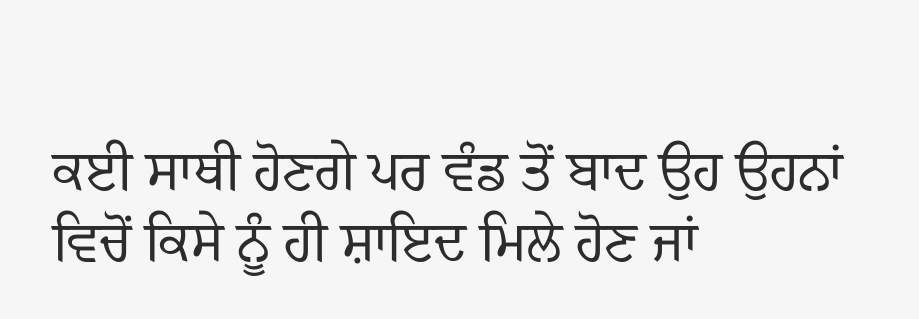ਕਈ ਸਾਥੀ ਹੋਣਗੇ ਪਰ ਵੰਡ ਤੋਂ ਬਾਦ ਉਹ ਉਹਨਾਂ ਵਿਚੋਂ ਕਿਸੇ ਨੂੰ ਹੀ ਸ਼ਾਇਦ ਮਿਲੇ ਹੋਣ ਜਾਂ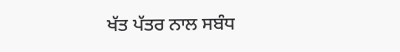ਖੱਤ ਪੱਤਰ ਨਾਲ ਸਬੰਧ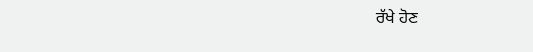ਰੱਖੇ ਹੋਣ